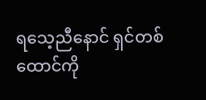ရသေ့ညီနောင် ရှင်တစ်ထောင်ကို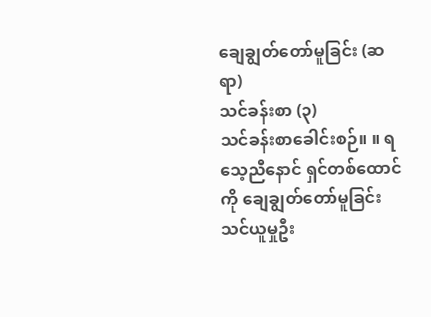ချေချွတ်တော်မူခြင်း (ဆရာ)
သင်ခန်းစာ (၃)
သင်ခန်းစာခေါင်းစဉ်။ ။ ရသေ့ညီနောင် ရှင်တစ်ထောင်ကို ချေချွတ်တော်မူခြင်း
သင်ယူမှုဦး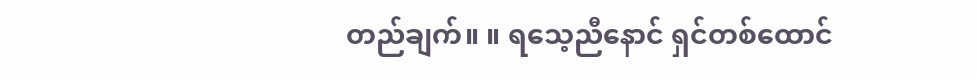တည်ချက်။ ။ ရသေ့ညီနောင် ရှင်တစ်ထောင်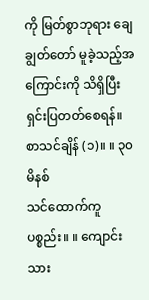ကို မြတ်စွာဘုရား ချေချွတ်တော် မူခဲ့သည့်အကြောင်းကို သိရှိပြီး ရှင်းပြတတ်စေရန်။
စာသင်ချိန် (၁)။ ။ ၃၀ မိနစ်
သင်ထောက်ကူပစ္စည်း။ ။ ကျောင်းသား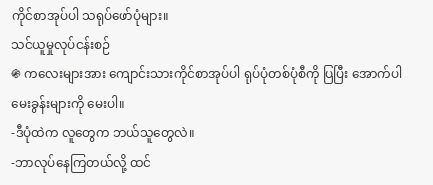ကိုင်စာအုပ်ပါ သရုပ်ဖော်ပုံများ။
သင်ယူမှုလုပ်ငန်းစဉ်
֍ ကလေးများအား ကျောင်းသားကိုင်စာအုပ်ပါ ရုပ်ပုံတစ်ပုံစီကို ပြပြီး အောက်ပါမေးခွန်းများကို မေးပါ။
-ဒီပုံထဲက လူတွေက ဘယ်သူတွေလဲ။
-ဘာလုပ်နေကြတယ်လို့ ထင်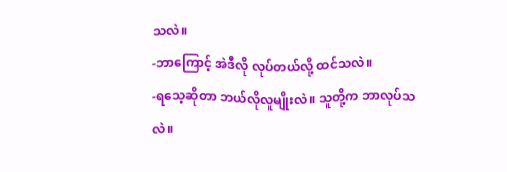သလဲ။
-ဘာကြောင့် အဲဒီလို လုပ်တယ်လို့ ထင်သလဲ။
-ရသေ့ဆိုတာ ဘယ်လိုလူမျိုးလဲ။ သူတို့က ဘာလုပ်သလဲ။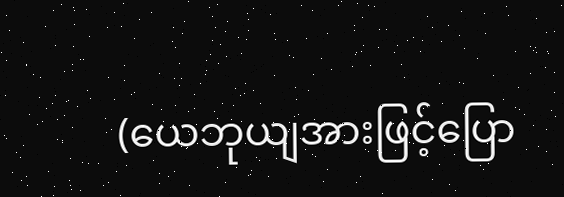(ယေဘုယျအားဖြင့်ပြော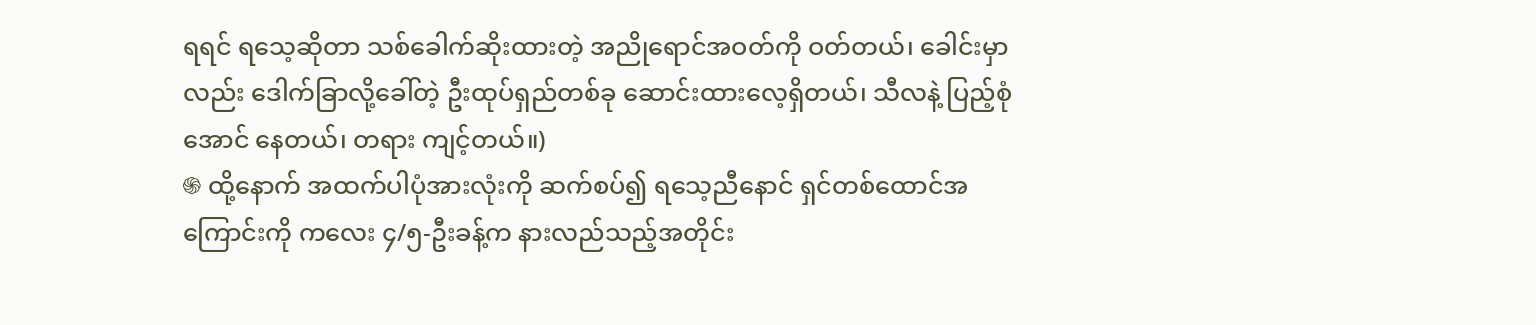ရရင် ရသေ့ဆိုတာ သစ်ခေါက်ဆိုးထားတဲ့ အညိုရောင်အဝတ်ကို ဝတ်တယ်၊ ခေါင်းမှာလည်း ဒေါက်ခြာလို့ခေါ်တဲ့ ဦးထုပ်ရှည်တစ်ခု ဆောင်းထားလေ့ရှိတယ်၊ သီလနဲ့ ပြည့်စုံအောင် နေတယ်၊ တရား ကျင့်တယ်။)
֍ ထို့နောက် အထက်ပါပုံအားလုံးကို ဆက်စပ်၍ ရသေ့ညီနောင် ရှင်တစ်ထောင်အကြောင်းကို ကလေး ၄/၅-ဦးခန့်က နားလည်သည့်အတိုင်း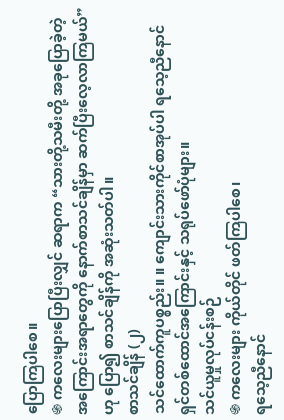ပြောကြပါစေ။
֍ ကလေးများပြောပြီးလျှင် ဆရာက “သားတို့သမီးတို့ အခုပြောခဲ့တဲ့ အကြောင်းအရာတွေကို နောက်စာသင်ချိန်မှာ ဆက်ပြီးလေ့လာကြမယ်”ဟု ပြော၍ စာသင်ချိန်ကို အဆုံးသတ်ပါ။
စာသင်ချိန် (၂)
သင်ထောက်ကူပစ္စည်း။ ။ ကျောင်းသားကိုင်စာအုပ်ပါ ရသေ့ညီနောင် ရှင်တစ်ထောင်အကြောင်းနှင့် သရုပ်ဖော်ပုံများ။
သင်ယူမှုလုပ်ငန်းစဉ်
֍ ကလေးများ ကိုယ်တိုင် ဖတ်ကြပါစေ၊
ရသေ့ညီနောင်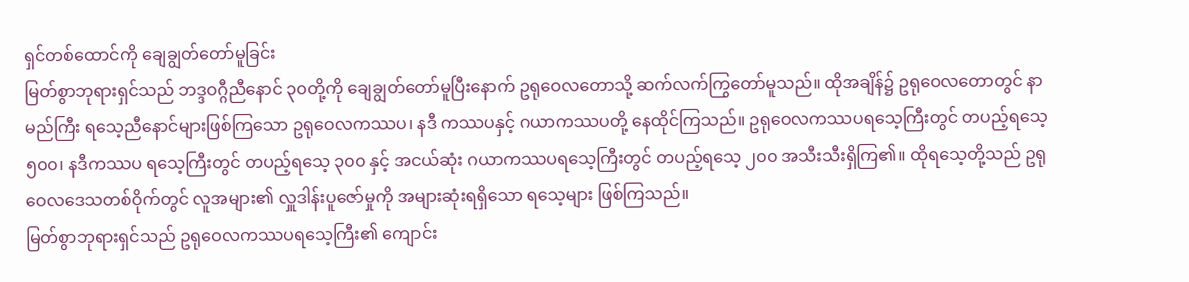ရှင်တစ်ထောင်ကို ချေချွတ်တော်မူခြင်း
မြတ်စွာဘုရားရှင်သည် ဘဒ္ဒဝဂ္ဂီညီနောင် ၃၀တို့ကို ချေချွတ်တော်မူပြီးနောက် ဥရုဝေလတောသို့ ဆက်လက်ကြွတော်မူသည်။ ထိုအချိန်၌ ဥရုဝေလတောတွင် နာမည်ကြီး ရသေ့ညီနောင်များဖြစ်ကြသော ဥရုဝေလကဿပ၊ နဒီ ကဿပနှင့် ဂယာကဿပတို့ နေထိုင်ကြသည်။ ဥရုဝေလကဿပရသေ့ကြီးတွင် တပည့်ရသေ့ ၅၀၀၊ နဒီကဿပ ရသေ့ကြီးတွင် တပည့်ရသေ့ ၃၀၀ နှင့် အငယ်ဆုံး ဂယာကဿပရသေ့ကြီးတွင် တပည့်ရသေ့ ၂၀၀ အသီးသီးရှိကြ၏။ ထိုရသေ့တို့သည် ဥရုဝေလဒေသတစ်ဝိုက်တွင် လူအများ၏ လှူဒါန်းပူဇော်မှုကို အများဆုံးရရှိသော ရသေ့များ ဖြစ်ကြသည်။
မြတ်စွာဘုရားရှင်သည် ဥရုဝေလကဿပရသေ့ကြီး၏ ကျောင်း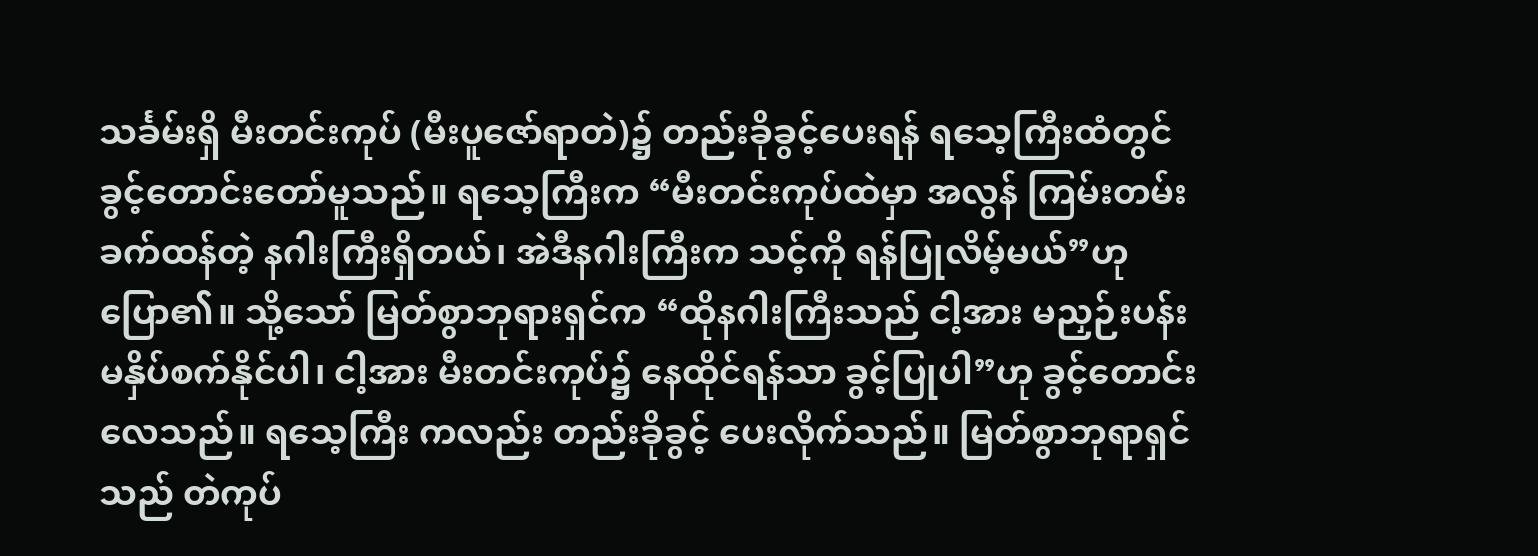သင်္ခမ်းရှိ မီးတင်းကုပ် (မီးပူဇော်ရာတဲ)၌ တည်းခိုခွင့်ပေးရန် ရသေ့ကြီးထံတွင် ခွင့်တောင်းတော်မူသည်။ ရသေ့ကြီးက “မီးတင်းကုပ်ထဲမှာ အလွန် ကြမ်းတမ်းခက်ထန်တဲ့ နဂါးကြီးရှိတယ်၊ အဲဒီနဂါးကြီးက သင့်ကို ရန်ပြုလိမ့်မယ်”ဟု ပြော၏။ သို့သော် မြတ်စွာဘုရားရှင်က “ထိုနဂါးကြီးသည် ငါ့အား မညှဉ်းပန်း မနှိပ်စက်နိုင်ပါ၊ ငါ့အား မီးတင်းကုပ်၌ နေထိုင်ရန်သာ ခွင့်ပြုပါ”ဟု ခွင့်တောင်းလေသည်။ ရသေ့ကြီး ကလည်း တည်းခိုခွင့် ပေးလိုက်သည်။ မြတ်စွာဘုရာရှင်သည် တဲကုပ်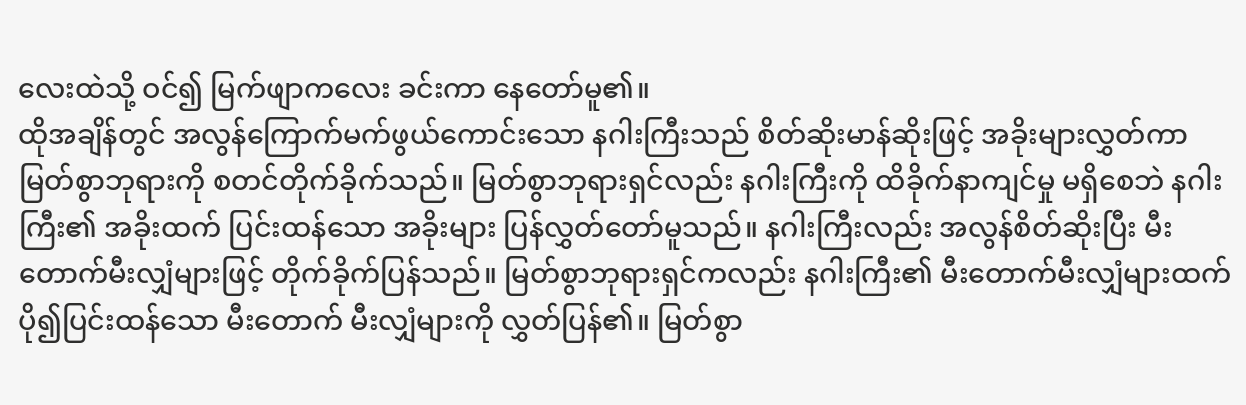လေးထဲသို့ ဝင်၍ မြက်ဖျာကလေး ခင်းကာ နေတော်မူ၏။
ထိုအချိန်တွင် အလွန်ကြောက်မက်ဖွယ်ကောင်းသော နဂါးကြီးသည် စိတ်ဆိုးမာန်ဆိုးဖြင့် အခိုးများလွှတ်ကာ မြတ်စွာဘုရားကို စတင်တိုက်ခိုက်သည်။ မြတ်စွာဘုရားရှင်လည်း နဂါးကြီးကို ထိခိုက်နာကျင်မှု မရှိစေဘဲ နဂါးကြီး၏ အခိုးထက် ပြင်းထန်သော အခိုးများ ပြန်လွှတ်တော်မူသည်။ နဂါးကြီးလည်း အလွန်စိတ်ဆိုးပြီး မီးတောက်မီးလျှံများဖြင့် တိုက်ခိုက်ပြန်သည်။ မြတ်စွာဘုရားရှင်ကလည်း နဂါးကြီး၏ မီးတောက်မီးလျှံများထက် ပို၍ပြင်းထန်သော မီးတောက် မီးလျှံများကို လွှတ်ပြန်၏။ မြတ်စွာ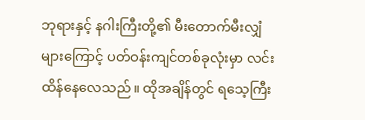ဘုရားနှင့် နဂါးကြီးတို့၏ မီးတောက်မီးလျှံများကြောင့် ပတ်ဝန်းကျင်တစ်ခုလုံးမှာ လင်းထိန်နေလေသည်။ ထိုအချိန်တွင် ရသေ့ကြီး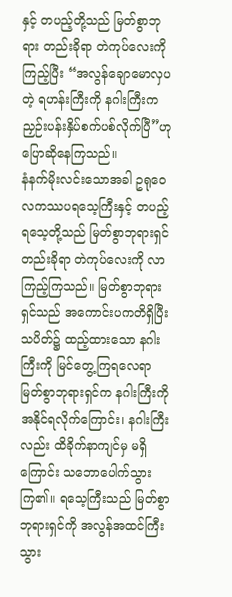နှင့် တပည့်တို့သည် မြတ်စွာဘုရား တည်းခိုရာ တဲကုပ်လေးကို ကြည့်ပြီး “အလွန်ချောမောလှပတဲ့ ရဟန်းကြီးကို နဂါးကြီးက ညှဉ်းပန်းနှိပ်စက်ပစ်လိုက်ပြီ”ဟု ပြောဆိုနေကြသည်။
နံနက်မိုးလင်းသောအခါ ဥရုဝေလကဿပရသေ့ကြီးနှင့် တပည့်ရသေ့တို့သည် မြတ်စွာဘုရားရှင် တည်းခိုရာ တဲကုပ်လေးကို လာကြည့်ကြသည်။ မြတ်စွာဘုရားရှင်သည် အကောင်းပကတိရှိပြီး သပိတ်၌ ထည့်ထားသော နဂါးကြီးကို မြင်တွေ့ကြရလေရာ မြတ်စွာဘုရားရှင်က နဂါးကြီးကို အနိုင်ရလိုက်ကြောင်း၊ နဂါးကြီးလည်း ထိခိုက်နာကျင်မှ မရှိကြောင်း သဘောပေါက်သွားကြ၏။ ရသေ့ကြီးသည် မြတ်စွာဘုရားရှင်ကို အလွန်အထင်ကြီးသွား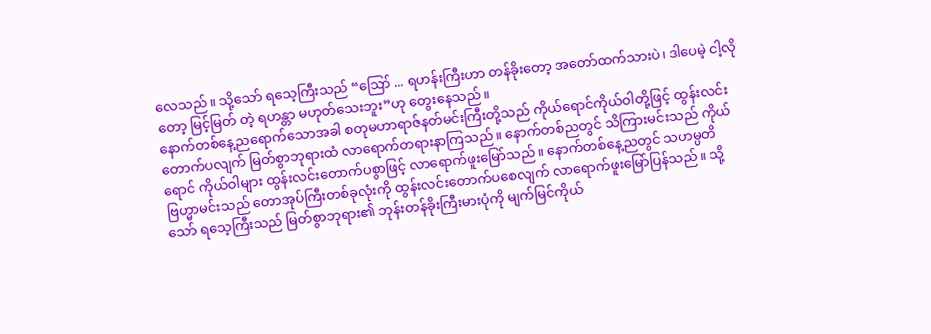လေသည်။ သို့သော် ရသေ့ကြီးသည် “ဪ ... ရဟန်းကြီးဟာ တန်ခိုးတော့ အတော်ထက်သားပဲ၊ ဒါပေမဲ့ ငါ့လိုတော့ မြင့်မြတ် တဲ့ ရဟန္တာ မဟုတ်သေးဘူး”ဟု တွေးနေသည်။
နောက်တစ်နေ့ညရောက်သောအခါ စတုမဟာရာဇ်နတ်မင်းကြီးတို့သည် ကိုယ်ရောင်ကိုယ်ဝါတို့ဖြင့် ထွန်းလင်း တောက်ပလျက် မြတ်စွာဘုရားထံ လာရောက်တရားနာကြသည်။ နောက်တစ်ညတွင် သိကြားမင်းသည် ကိုယ်ရောင် ကိုယ်ဝါများ ထွန်းလင်းတောက်ပစွာဖြင့် လာရောက်ဖူးမြော်သည်။ နောက်တစ်နေ့ညတွင် သဟမ္ပတိဗြဟ္မာမင်းသည် တောအုပ်ကြီးတစ်ခုလုံးကို ထွန်းလင်းတောက်ပစေလျက် လာရောက်ဖူးမြော်ပြန်သည်။ သို့သော် ရသေ့ကြီးသည် မြတ်စွာဘုရား၏ ဘုန်းတန်ခိုးကြီးမားပုံကို မျက်မြင်ကိုယ်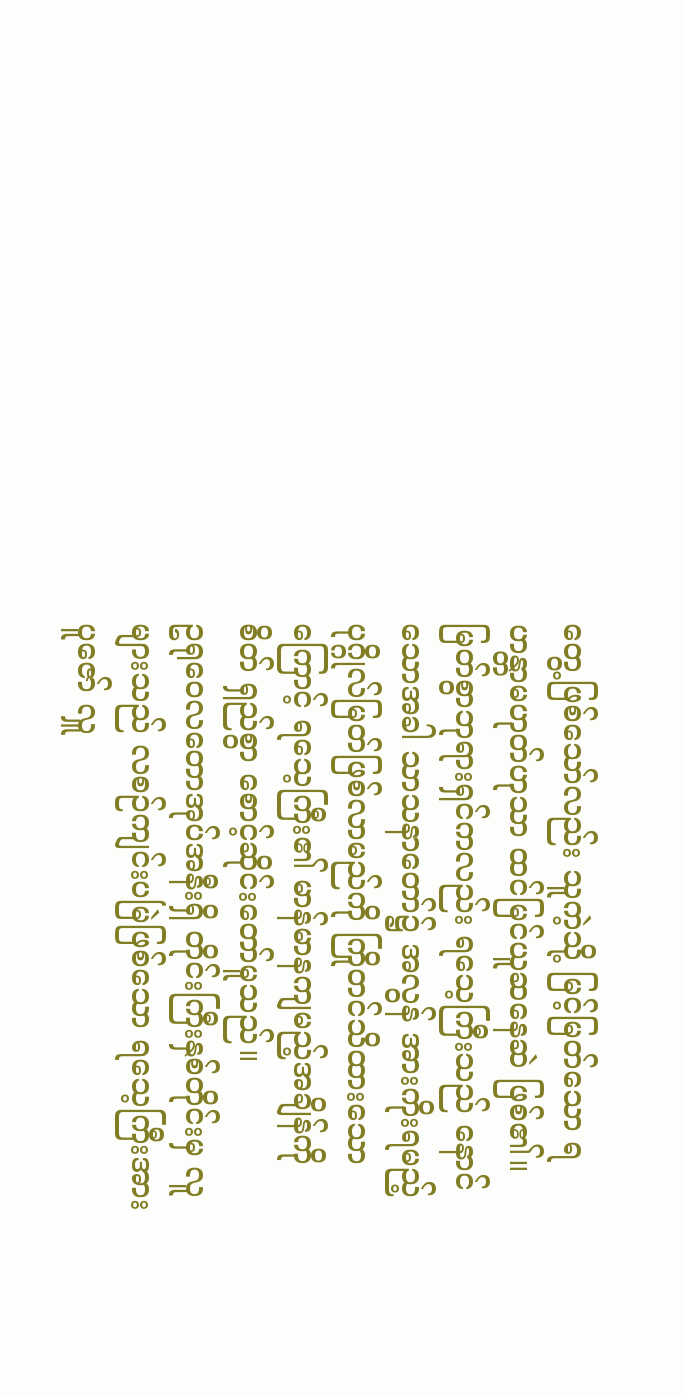တွေ့ဖြစ်သော်လည်း သူကဲ့သို့ မြင့်မြတ်သော ရဟန္တာမဟုတ်ဟုသာ ထင်မြင်ယူဆနေဆဲ ဖြစ်၏။ မြတ်စွာဘုရားရှင်ကလည်း ရသေ့ကြီးသည် နောင်သောအခါ သာသနာတော်၌ အလွန် အားကိုးရမည့် ပုဂ္ဂိုလ်မြတ်ဖြစ်လာမည်ကို ကြိုတင်သိထားသောကြောင့် ရသေ့ကြီး၏ မာန်မာနကျမည့်အချိန်ကို စိတ် ရှည်စွာ စောင့်ဆိုင်းတော်မူသည်။
ဥရုဝေလတောအုပ်အနီးရှိ တိုင်းကြီးနှစ်တိုင်းမှ လူများသည် လစဉ်ကျင်းပမြဲဖြစ်သော ရသေ့ကြီးအား ပူဇော် လှူ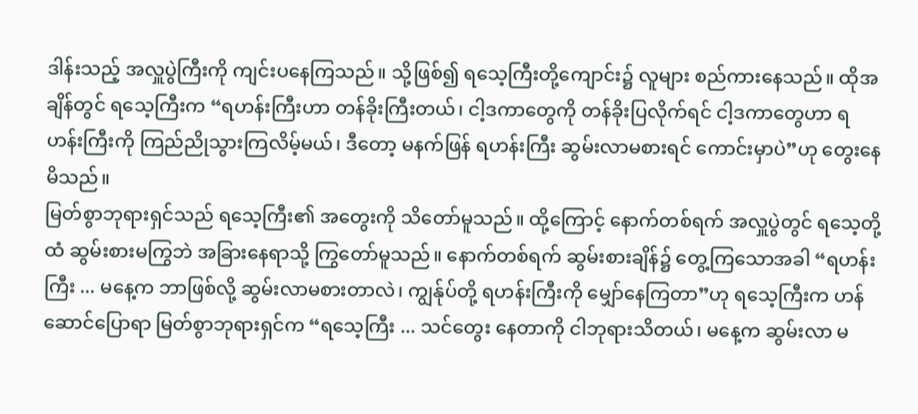ဒါန်းသည့် အလှူပွဲကြီးကို ကျင်းပနေကြသည်။ သို့ဖြစ်၍ ရသေ့ကြီးတို့ကျောင်း၌ လူများ စည်ကားနေသည်။ ထိုအချိန်တွင် ရသေ့ကြီးက “ရဟန်းကြီးဟာ တန်ခိုးကြီးတယ်၊ ငါ့ဒကာတွေကို တန်ခိုးပြလိုက်ရင် ငါ့ဒကာတွေဟာ ရဟန်းကြီးကို ကြည်ညိုသွားကြလိမ့်မယ်၊ ဒီတော့ မနက်ဖြန် ရဟန်းကြီး ဆွမ်းလာမစားရင် ကောင်းမှာပဲ”ဟု တွေးနေမိသည်။
မြတ်စွာဘုရားရှင်သည် ရသေ့ကြီး၏ အတွေးကို သိတော်မူသည်။ ထို့ကြောင့် နောက်တစ်ရက် အလှူပွဲတွင် ရသေ့တို့ထံ ဆွမ်းစားမကြွဘဲ အခြားနေရာသို့ ကြွတော်မူသည်။ နောက်တစ်ရက် ဆွမ်းစားချိန်၌ တွေ့ကြသောအခါ “ရဟန်းကြီး ... မနေ့က ဘာဖြစ်လို့ ဆွမ်းလာမစားတာလဲ၊ ကျွန်ုပ်တို့ ရဟန်းကြီးကို မျှော်နေကြတာ”ဟု ရသေ့ကြီးက ဟန်ဆောင်ပြောရာ မြတ်စွာဘုရားရှင်က “ရသေ့ကြီး ... သင်တွေး နေတာကို ငါဘုရားသိတယ်၊ မနေ့က ဆွမ်းလာ မ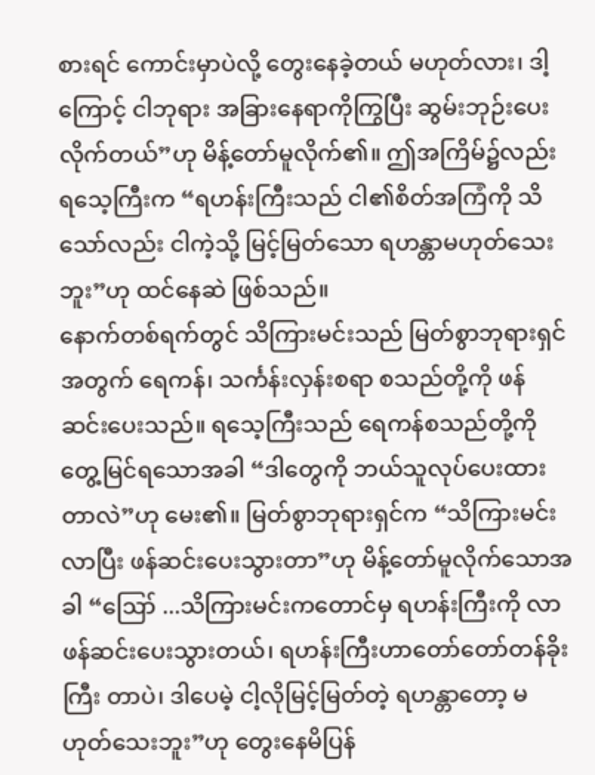စားရင် ကောင်းမှာပဲလို့ တွေးနေခဲ့တယ် မဟုတ်လား၊ ဒါ့ကြောင့် ငါဘုရား အခြားနေရာကိုကြွပြီး ဆွမ်းဘုဉ်းပေး လိုက်တယ်”ဟု မိန့်တော်မူလိုက်၏။ ဤအကြိမ်၌လည်း ရသေ့ကြီးက “ရဟန်းကြီးသည် ငါ၏စိတ်အကြံကို သိသော်လည်း ငါကဲ့သို့ မြင့်မြတ်သော ရဟန္တာမဟုတ်သေးဘူး”ဟု ထင်နေဆဲ ဖြစ်သည်။
နောက်တစ်ရက်တွင် သိကြားမင်းသည် မြတ်စွာဘုရားရှင်အတွက် ရေကန်၊ သင်္ကန်းလှန်းစရာ စသည်တို့ကို ဖန်ဆင်းပေးသည်။ ရသေ့ကြီးသည် ရေကန်စသည်တို့ကို တွေ့မြင်ရသောအခါ “ဒါတွေကို ဘယ်သူလုပ်ပေးထားတာလဲ”ဟု မေး၏။ မြတ်စွာဘုရားရှင်က “သိကြားမင်းလာပြီး ဖန်ဆင်းပေးသွားတာ”ဟု မိန့်တော်မူလိုက်သောအခါ “ဪ ...သိကြားမင်းကတောင်မှ ရဟန်းကြီးကို လာဖန်ဆင်းပေးသွားတယ်၊ ရဟန်းကြီးဟာတော်တော်တန်ခိုးကြီး တာပဲ၊ ဒါပေမဲ့ ငါ့လိုမြင့်မြတ်တဲ့ ရဟန္တာတော့ မဟုတ်သေးဘူး”ဟု တွေးနေမိပြန်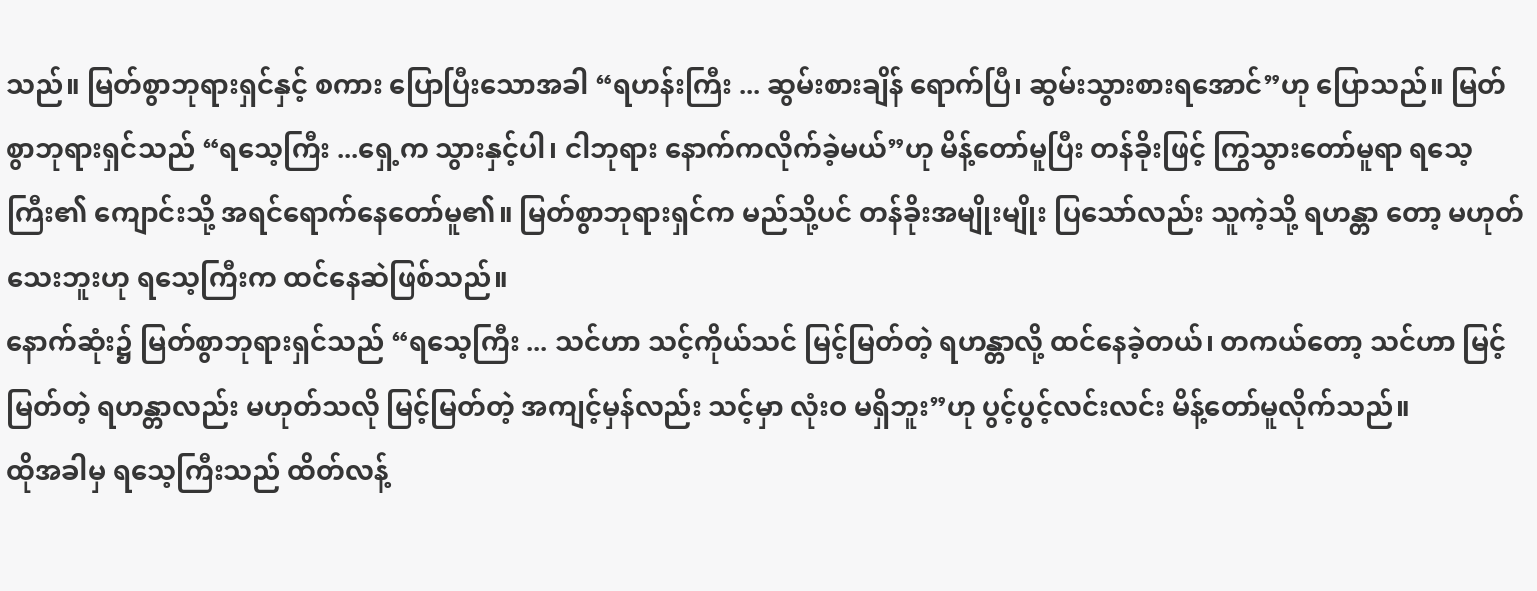သည်။ မြတ်စွာဘုရားရှင်နှင့် စကား ပြောပြီးသောအခါ “ရဟန်းကြီး ... ဆွမ်းစားချိန် ရောက်ပြီ၊ ဆွမ်းသွားစားရအောင်”ဟု ပြောသည်။ မြတ်စွာဘုရားရှင်သည် “ရသေ့ကြီး ...ရှေ့က သွားနှင့်ပါ၊ ငါဘုရား နောက်ကလိုက်ခဲ့မယ်”ဟု မိန့်တော်မူပြီး တန်ခိုးဖြင့် ကြွသွားတော်မူရာ ရသေ့ကြီး၏ ကျောင်းသို့ အရင်ရောက်နေတော်မူ၏။ မြတ်စွာဘုရားရှင်က မည်သို့ပင် တန်ခိုးအမျိုးမျိုး ပြသော်လည်း သူကဲ့သို့ ရဟန္တာ တော့ မဟုတ်သေးဘူးဟု ရသေ့ကြီးက ထင်နေဆဲဖြစ်သည်။
နောက်ဆုံး၌ မြတ်စွာဘုရားရှင်သည် “ရသေ့ကြီး ... သင်ဟာ သင့်ကိုယ်သင် မြင့်မြတ်တဲ့ ရဟန္တာလို့ ထင်နေခဲ့တယ်၊ တကယ်တော့ သင်ဟာ မြင့်မြတ်တဲ့ ရဟန္တာလည်း မဟုတ်သလို မြင့်မြတ်တဲ့ အကျင့်မှန်လည်း သင့်မှာ လုံးဝ မရှိဘူး”ဟု ပွင့်ပွင့်လင်းလင်း မိန့်တော်မူလိုက်သည်။
ထိုအခါမှ ရသေ့ကြီးသည် ထိတ်လန့်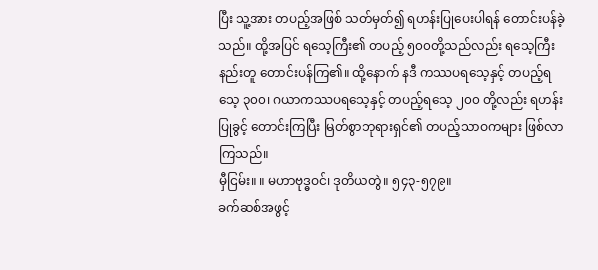ပြီး သူ့အား တပည့်အဖြစ် သတ်မှတ်၍ ရဟန်းပြုပေးပါရန် တောင်းပန်ခဲ့သည်။ ထို့အပြင် ရသေ့ကြီး၏ တပည့် ၅၀၀တို့သည်လည်း ရသေ့ကြီးနည်းတူ တောင်းပန်ကြ၏။ ထို့နောက် နဒီ ကဿပရသေ့နှင့် တပည့်ရသေ့ ၃၀၀၊ ဂယာကဿပရသေ့နှင့် တပည့်ရသေ့ ၂၀၀ တို့လည်း ရဟန်းပြုခွင့် တောင်းကြပြီး မြတ်စွာဘုရားရှင်၏ တပည့်သာဝကများ ဖြစ်လာကြသည်။
မှီငြမ်း။ ။ မဟာဗုဒ္ဓဝင်၊ ဒုတိယတွဲ။ ၅၄၃-၅၇၉။
ခက်ဆစ်အဖွင့်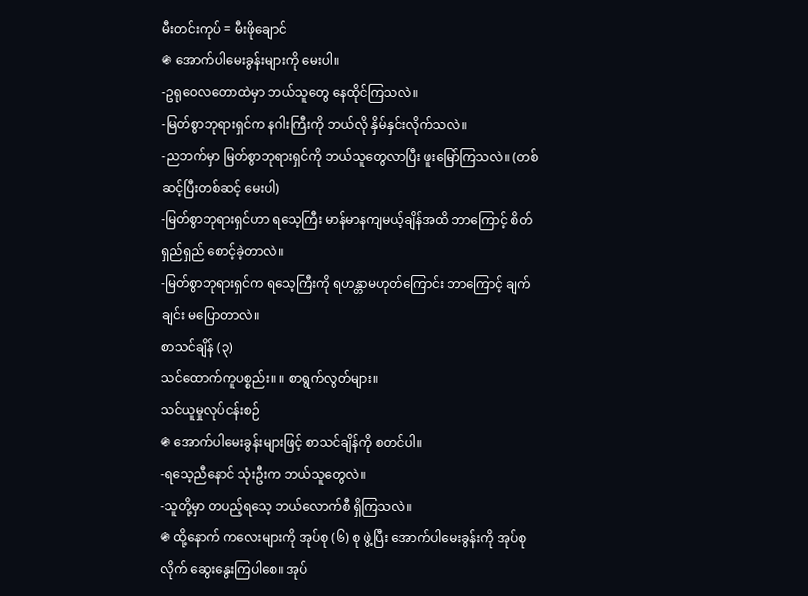မီးတင်းကုပ် = မီးဖိုချောင်
֍ အောက်ပါမေးခွန်းများကို မေးပါ။
-ဥရုဝေလတောထဲမှာ ဘယ်သူတွေ နေထိုင်ကြသလဲ။
-မြတ်စွာဘုရားရှင်က နဂါးကြီးကို ဘယ်လို နှိမ်နှင်းလိုက်သလဲ။
-ညဘက်မှာ မြတ်စွာဘုရားရှင်ကို ဘယ်သူတွေလာပြီး ဖူးမြော်ကြသလဲ။ (တစ်ဆင့်ပြီးတစ်ဆင့် မေးပါ)
-မြတ်စွာဘုရားရှင်ဟာ ရသေ့ကြီး မာန်မာနကျမယ့်ချိန်အထိ ဘာကြောင့် စိတ်ရှည်ရှည် စောင့်ခဲ့တာလဲ။
-မြတ်စွာဘုရားရှင်က ရသေ့ကြီးကို ရဟန္တာမဟုတ်ကြောင်း ဘာကြောင့် ချက်ချင်း မပြောတာလဲ။
စာသင်ချိန် (၃)
သင်ထောက်ကူပစ္စည်း။ ။ စာရွက်လွတ်များ။
သင်ယူမှုလုပ်ငန်းစဉ်
֍ အောက်ပါမေးခွန်းများဖြင့် စာသင်ချိန်ကို စတင်ပါ။
-ရသေ့ညီနောင် သုံးဦးက ဘယ်သူတွေလဲ။
-သူတို့မှာ တပည့်ရသေ့ ဘယ်လောက်စီ ရှိကြသလဲ။
֍ ထို့နောက် ကလေးများကို အုပ်စု (၆) စု ဖွဲ့ပြီး အောက်ပါမေးခွန်းကို အုပ်စုလိုက် ဆွေးနွေးကြပါစေ။ အုပ်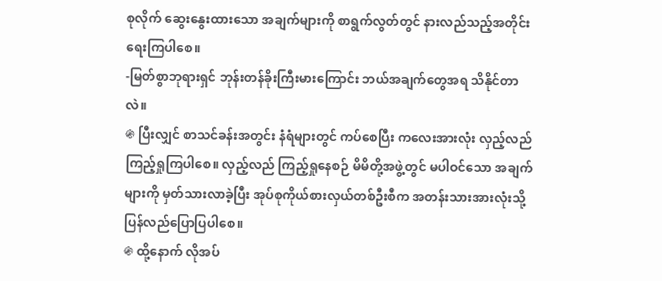စုလိုက် ဆွေးနွေးထားသော အချက်များကို စာရွက်လွတ်တွင် နားလည်သည့်အတိုင်း ရေးကြပါစေ။
-မြတ်စွာဘုရားရှင် ဘုန်းတန်ခိုးကြီးမားကြောင်း ဘယ်အချက်တွေအရ သိနိုင်တာလဲ။
֍ ပြီးလျှင် စာသင်ခန်းအတွင်း နံရံများတွင် ကပ်စေပြီး ကလေးအားလုံး လှည့်လည်ကြည့်ရှုကြပါစေ။ လှည့်လည် ကြည့်ရှုနေစဉ် မိမိတို့အဖွဲ့တွင် မပါဝင်သော အချက်များကို မှတ်သားလာခဲ့ပြီး အုပ်စုကိုယ်စားလှယ်တစ်ဦးစီက အတန်းသားအားလုံးသို့ ပြန်လည်ပြောပြပါစေ။
֍ ထို့နောက် လိုအပ်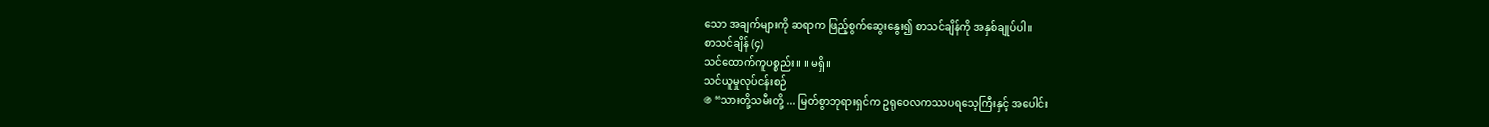သော အချက်များကို ဆရာက ဖြည့်စွက်ဆွေးနွေး၍ စာသင်ချိန်ကို အနှစ်ချုပ်ပါ။
စာသင်ချိန် (၄)
သင်ထောက်ကူပစ္စည်း။ ။ မရှိ။
သင်ယူမှုလုပ်ငန်းစဉ်
֍ “သားတို့သမီးတို့ ... မြတ်စွာဘုရားရှင်က ဥရုဝေလကဿပရသေ့ကြီးနှင့် အပေါင်း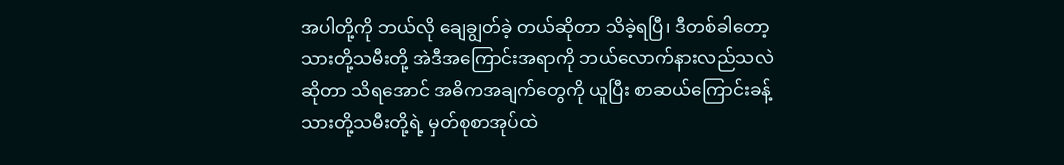အပါတို့ကို ဘယ်လို ချေချွတ်ခဲ့ တယ်ဆိုတာ သိခဲ့ရပြီ၊ ဒီတစ်ခါတော့ သားတို့သမီးတို့ အဲဒီအကြောင်းအရာကို ဘယ်လောက်နားလည်သလဲဆိုတာ သိရအောင် အဓိကအချက်တွေကို ယူပြီး စာဆယ်ကြောင်းခန့် သားတို့သမီးတို့ရဲ့ မှတ်စုစာအုပ်ထဲ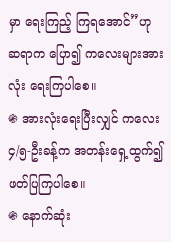မှာ ရေးကြည့် ကြရအောင်”ဟု ဆရာက ပြော၍ ကလေးများအားလုံး ရေးကြပါစေ။
֍ အားလုံးရေးပြီးလျှင် ကလေး ၄/၅-ဦးခန့်က အတန်းရှေ့ထွက်၍ ဖတ်ပြကြပါစေ။
֍ နောက်ဆုံး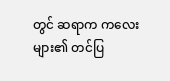တွင် ဆရာက ကလေးများ၏ တင်ပြ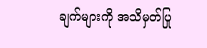ချက်များကို အသိမှတ်ပြု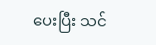ပေးပြီး သင်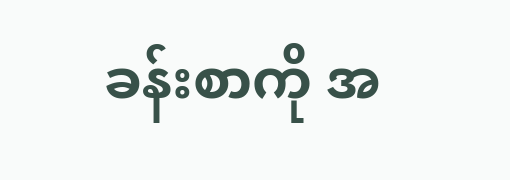ခန်းစာကို အ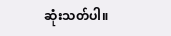ဆုံးသတ်ပါ။